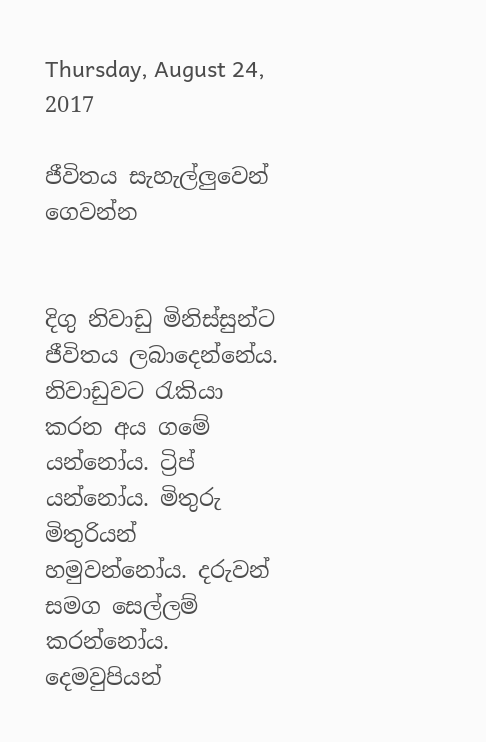Thursday, August 24, 2017

ජීවිතය සැහැල්ලුවෙන් ගෙවන්න


දිගු නිවාඩු මිනිස්සුන්ට ජීවිතය ලබාදෙන්නේය. නිවාඩුවට රැකියා කරන අය ගමේ යන්නෝය. ට්‍රිප් යන්නෝය. මිතුරු මිතුරියන් හමුවන්නෝය. දරුවන් සමග සෙල්ලම් කරන්නෝය. දෙමවුපියන්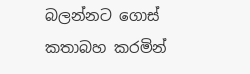බලන්නට ගොස් කතාබහ කරමින්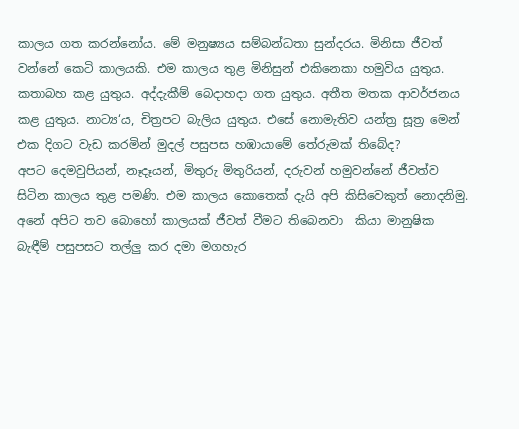කාලය ගත කරන්නෝය. මේ මනුෂ්‍යය සම්බන්ධතා සුන්දරය. මිනිසා ජීවත් වන්නේ කෙටි කාලයකි. එම කාලය තුළ මිනිසුන් එකිනෙකා හමුවිය යුතුය. කතාබහ කළ යුතුය. අද්දැකීම් බෙදාහදා ගත යුතුය. අතීත මතක ආවර්ජනය කළ යුතුය. නාට්‍ය‘ය, චිත්‍රපට බැලිය යුතුය. එසේ නොමැතිව යන්ත්‍ර සූත්‍ර මෙන් එක දිගට වැඩ කරමින් මුදල් පසුපස හඹායාමේ තේරුමක් තිබේද?
අපට දෙමවුපියන්, නෑදෑයන්, මිතුරු මිතුරියන්, දරුවන් හමුවන්නේ ජීවත්ව සිටින කාලය තුළ පමණි. එම කාලය කොතෙක් දැයි අපි කිසිවෙකුත් නොදනිමු.  අනේ අපිට තව බොහෝ කාලයක් ජීවත් වීමට තිබෙනවා  කියා මානුෂික බැඳීම් පසුපසට තල්ලු කර දමා මගහැර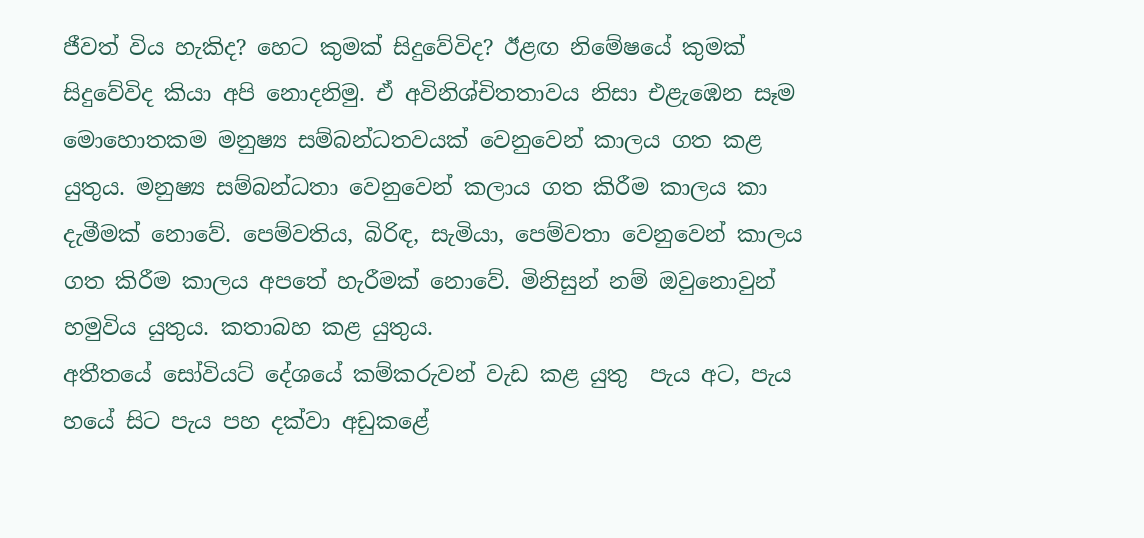ජීවත් විය හැකිද? හෙට කුමක් සිදුවේවිද? ඊළඟ නිමේෂයේ කුමක් සිදුවේවිද කියා අපි නොදනිමු. ඒ අවිනිශ්චිතතාවය නිසා එළැඹෙන සෑම මොහොතකම මනුෂ්‍ය සම්බන්ධතවයක් වෙනුවෙන් කාලය ගත කළ යුතුය. මනුෂ්‍ය සම්බන්ධතා වෙනුවෙන් කලාය ගත කිරීම කාලය කා දැමීමක් නොවේ. පෙම්වතිය, බිරිඳ, සැමියා, පෙම්වතා වෙනුවෙන් කාලය ගත කිරීම කාලය අපතේ හැරීමක් නොවේ. මිනිසුන් නම් ඔවුනොවුන් හමුවිය යුතුය. කතාබහ කළ යුතුය.
අතීතයේ සෝවියට් දේශයේ කම්කරුවන් වැඩ කළ යුතු  පැය අට, පැය හයේ සිට පැය පහ දක්වා අඩුකළේ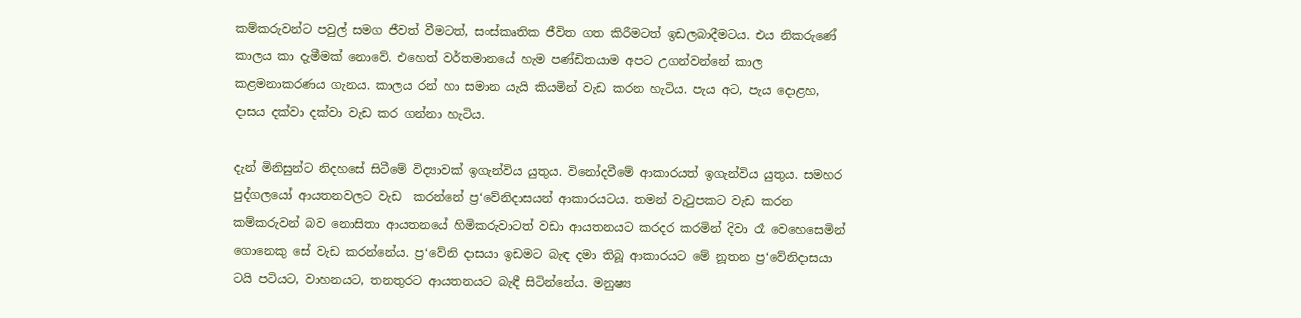කම්කරුවන්ට පවුල් සමග ජීවත් වීමටත්, සංස්කෘතික ජීවිත ගත කිරීමටත් ඉඩලබාදීමටය. එය නිකරුණේ කාලය කා දැමීමක් නොවේ. එහෙත් වර්තමානයේ හැම පණ්ඩිතයාම අපට උගන්වන්නේ කාල කළමනාකරණය ගැනය. කාලය රන් හා සමාන යැයි කියමින් වැඩ කරන හැටිය. පැය අට, පැය දොළහ, දාසය දක්වා දක්වා වැඩ කර ගන්නා හැටිය.

දැන් මිනිසුන්ට නිදහසේ සිටීමේ විද්‍යාවක් ඉගැන්විය යුතුය. විනෝදවීමේ ආකාරයත් ඉගැන්විය යුතුය. සමහර පුද්ගලයෝ ආයතනවලට වැඩ  කරන්නේ ප්‍ර‘වේනිදාසයන් ආකාරයටය. තමන් වැටුපකට වැඩ කරන කම්කරුවන් බව නොසිතා ආයතනයේ හිමිකරුවාටත් වඩා ආයතනයට කරදර කරමින් දිවා රෑ වෙහෙසෙමින් ගොනෙකු සේ වැඩ කරන්නේය. ප්‍ර‘වේනි දාසයා ඉඩමට බැඳ දමා තිබූ ආකාරයට මේ නූතන ප්‍ර‘වේනිදාසයා ටයි පටියට, වාහනයට, තනතුරට ආයතනයට බැඳී සිටින්නේය. මනුෂ්‍ය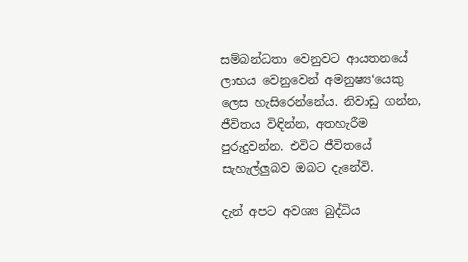සම්බන්ධතා වෙනුවට ආයතනයේ ලාභය වෙනුවෙන් අමනුෂ්‍ය‘යෙකු ලෙස හැසිරෙන්නේය. නිවාඩු ගන්න, ජීවිතය විඳින්න, අතහැරීම පුරුදුවන්න. එවිට ජීවිතයේ සැහැල්ලුබව ඔබට දැනේවි.

දැන් අපට අවශ්‍ය බුද්ධිය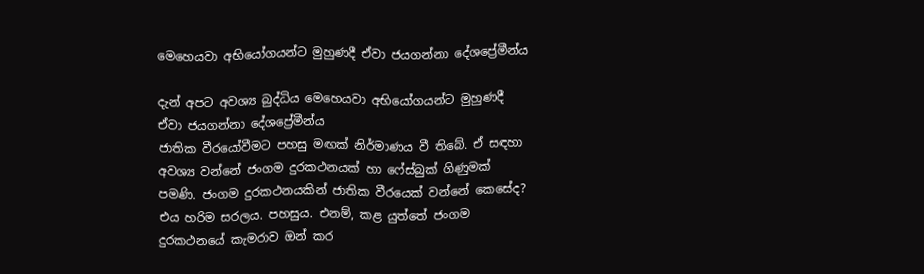මෙහෙයවා අභියෝගයන්ට මුහුණදී ඒවා ජයගන්නා දේශප්‍රේමීන්ය

දැන් අපට අවශ්‍ය බුද්ධිය මෙහෙයවා අභියෝගයන්ට මුහුණදී ඒවා ජයගන්නා දේශප්‍රේමීන්ය
ජාතික වීරයෝවීමට පහසු මඟක් නිර්මාණය වී තිබේ. ඒ සඳහා අවශ්‍ය වන්නේ ජංගම දුරකථනයක් හා ෆේස්බුක් ගිණුමක් පමණි. ජංගම දුරකථනයකින් ජාතික වීරයෙක් වන්නේ කෙසේද? එය හරිම සරලය. පහසුය. එනම්, කළ යුත්තේ ජංගම දුරකථනයේ කැමරාව ඔන් කර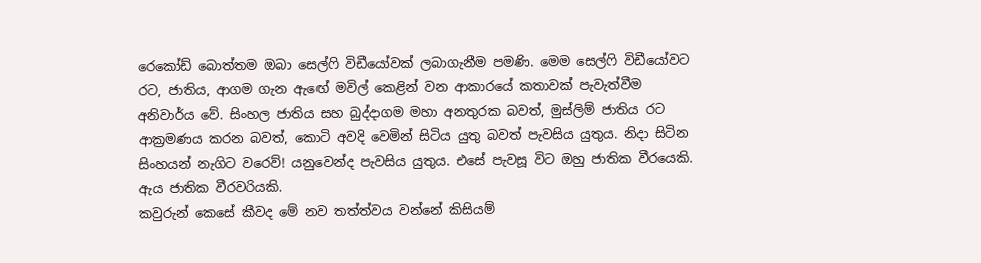රෙකෝඩ් බොත්තම ඔබා සෙල්ෆි විඩීයෝවක් ලබාගැනීම පමණි. මෙම සෙල්ෆි විඩීයෝවට රට, ජාතිය, ආගම ගැන ඇඟේ මවිල් කෙළින් වන ආකාරයේ කතාවක් පැවැත්වීම අනිවාර්ය වේ. සිංහල ජාතිය සහ බුද්දාගම මහා අනතුරක බවත්, මුස්ලිම් ජාතිය රට ආක්‍රමණය කරන බවත්, කොටි අවදි වෙමින් සිටිය යුතු බවත් පැවසිය යුතුය. නිදා සිටින සිංහයන් නැගිට වරෙව්! යනුවෙන්ද පැවසිය යුතුය. එසේ පැවසූ විට ඔහු ජාතික වීරයෙකි. ඇය ජාතික වීරවරියකි.
කවුරුන් කෙසේ කීවද මේ නව තත්ත්වය වන්නේ කිසියම්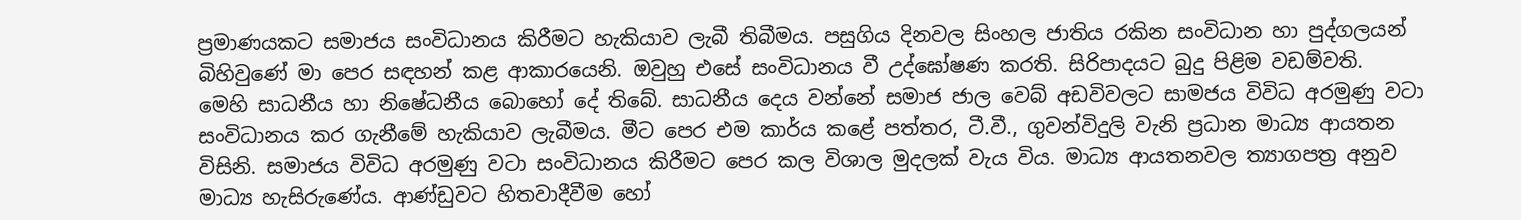ප්‍රමාණයකට සමාජය සංවිධානය කිරීමට හැකියාව ලැබී තිබීමය. පසුගිය දිනවල සිංහල ජාතිය රකින සංවිධාන හා පුද්ගලයන් බිහිවුණේ මා පෙර සඳහන් කළ ආකාරයෙනි. ඔවුහු එසේ සංවිධානය වී උද්ඝෝෂණ කරති. සිරිපාදයට බුදු පිළිම වඩම්වති.
මෙහි සාධනීය හා නිෂේධනීය බොහෝ දේ තිබේ. සාධනීය දෙය වන්නේ සමාජ ජාල වෙබ් අඩවිවලට සාමජය විවිධ අරමුණු වටා සංවිධානය කර ගැනීමේ හැකියාව ලැබීමය. මීට පෙර එම කාර්ය කළේ පත්තර, ටී.වී., ගුවන්විදුලි වැනි ප්‍රධාන මාධ්‍ය ආයතන විසිනි. සමාජය විවිධ අරමුණු වටා සංවිධානය කිරීමට පෙර කල විශාල මුදලක් වැය විය. මාධ්‍ය ආයතනවල ත්‍යාගපත්‍ර අනුව මාධ්‍ය හැසිරුණේය. ආණ්ඩුවට හිතවාදීවීම හෝ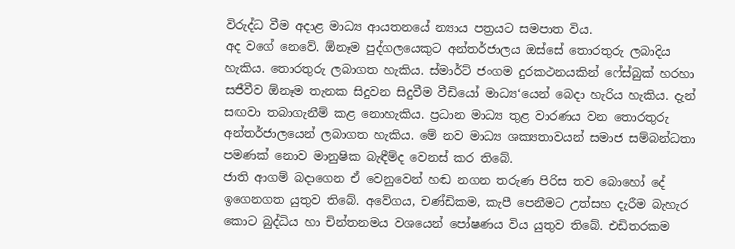විරුද්ධ වීම අදාළ මාධ්‍ය ආයතනයේ න්‍යාය පත්‍රයට සමපාත විය.
අද වගේ නෙවේ. ඕනෑම පුද්ගලයෙකුට අන්තර්ජාලය ඔස්සේ තොරතුරු ලබාදිය හැකිය. තොරතුරු ලබාගත හැකිය. ස්මාර්ට් ජංගම දුරකථනයකින් ෆේස්බුක් හරහා සජීවීව ඕනෑම තැනක සිදුවන සිදුවීම වීඩියෝ මාධ්‍ය‘යෙන් බෙදා හැරිය හැකිය. දැන් සඟවා තබාගැනීම් කළ නොහැකිය. ප්‍රධාන මාධ්‍ය තුළ වාරණය වන තොරතුරු අන්තර්ජාලයෙන් ලබාගත හැකිය. මේ නව මාධ්‍ය ශක්‍යතාවයන් සමාජ සම්බන්ධතා පමණක් නොව මානුෂික බැඳීම්ද වෙනස් කර තිබේ.
ජාති ආගම් බදාගෙන ඒ වෙනුවෙන් හඬ නගන තරුණ පිරිස තව බොහෝ දේ ඉගෙනගත යුතුව තිබේ. අවේගය, චණ්ඩිකම, කැපී පෙනීමට උත්සහ දැරීම බැහැර කොට බුද්ධිය හා චින්තනමය වශයෙන් පෝෂණය විය යුතුව තිබේ. එඩිතරකම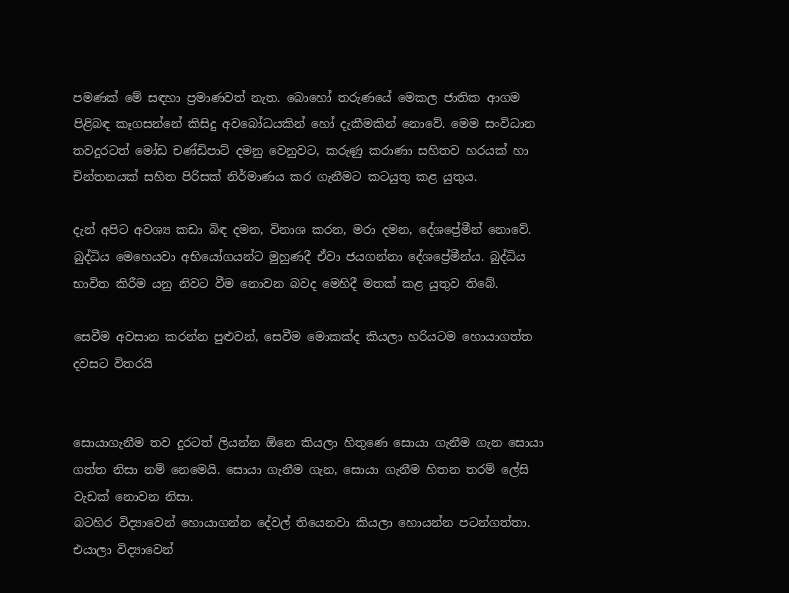පමණක් මේ සඳහා ප්‍රමාණවත් නැත. බොහෝ තරුණයේ මෙකල ජාතික ආගම පිළිබඳ කෑගසන්නේ කිසිදු අවබෝධයකින් හෝ දැකීමකින් නොවේ. මෙම සංවිධාන තවදුරටත් මෝඩ චණ්ඩිපාට් දමනු වෙනුවට, කරුණු කරාණා සහිතව හරයක් හා චින්තනයක් සහිත පිරිසක් නිර්මාණය කර ගැනීමට කටයුතු කළ යුතුය.

දැන් අපිට අවශ්‍ය කඩා බිඳ දමන, විනාශ කරන, මරා දමන, දේශප්‍රේමීන් නොවේ. බුද්ධිය මෙහෙයවා අභියෝගයන්ට මුහුණදී ඒවා ජයගන්නා දේශප්‍රේමීන්ය. බුද්ධිය භාවිත කිරීම යනු නිවට වීම නොවන බවද මෙහිදී මතක් කළ යුතුව තිබේ.

සෙවීම අවසාන කරන්න පුළුවන්, සෙවීම මොකක්ද කියලා හරියටම හොයාගත්ත දවසට විතරයි


සොයාගැනීම තව දුරටත් ලියන්න ඕනෙ කියලා හිතුණෙ සොයා ගැනීම ගැන සොයා ගත්ත නිසා නම් නෙමෙයි. සොයා ගැනීම ගැන, සොයා ගැනීම හිතන තරම් ලේසි වැඩක් නොවන නිසා.
බටහිර විද්‍යාවෙන් හොයාගන්න දේවල් තියෙනවා කියලා හොයන්න පටන්ගත්තා. එයාලා විද්‍යාවෙන්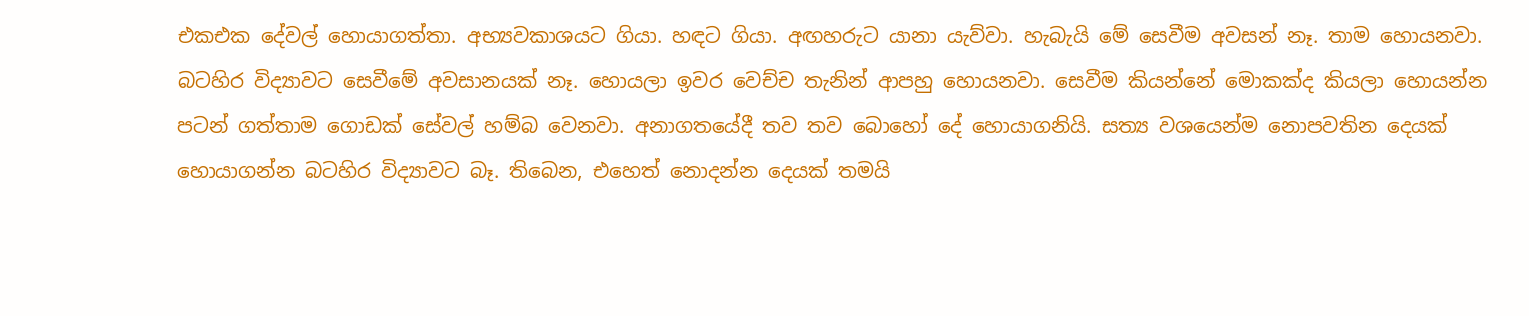එකඑක දේවල් හොයාගත්තා. අභ්‍යවකාශයට ගියා. හඳට ගියා. අඟහරුට යානා යැව්වා. හැබැයි මේ සෙවීම අවසන් නෑ. තාම හොයනවා. බටහිර විද්‍යාවට සෙවීමේ අවසානයක් නෑ. හොයලා ඉවර වෙච්ච තැනින් ආපහු හොයනවා. සෙවීම කියන්නේ මොකක්ද කියලා හොයන්න පටන් ගත්තාම ගොඩක් සේවල් හම්බ වෙනවා. අනාගතයේදී තව තව බොහෝ දේ හොයාගනියි. සත්‍ය වශයෙන්ම නොපවතින දෙයක් හොයාගන්න බටහිර විද්‍යාවට බෑ. තිබෙන, එහෙත් නොදන්න දෙයක් තමයි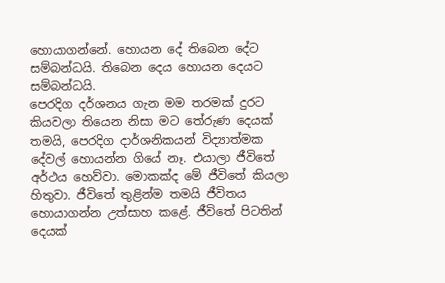හොයාගන්නේ. හොයන දේ තිබෙන දේට සම්බන්ධයි. තිබෙන දෙය හොයන දෙයට සම්බන්ධයි.
පෙරදිග දර්ශනය ගැන මම තරමක් දුරට කියවලා තියෙන නිසා මට තේරුණ දෙයක් තමයි, පෙරදිග දාර්ශනිකයන් විද්‍යාත්මක දේවල් හොයන්න ගියේ නෑ. එයාලා ජීවිතේ අර්ථය හෙව්වා. මොකක්ද මේ ජීවිතේ කියලා හිතුවා. ජීවිතේ තුළින්ම තමයි ජීවිතය හොයාගන්න උත්සාහ කළේ. ජීවිතේ පිටතින් දෙයක්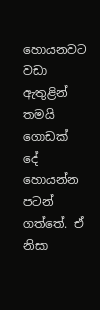හොයනවට වඩා ඇතුළින් තමයි ගොඩක් දේ හොයන්න පටන් ගත්තේ. ඒ නිසා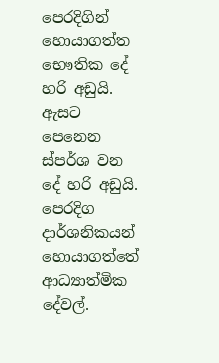පෙරදිගින් හොයාගත්ත භෞතික දේ හරි අඩුයි. ඇසට පෙනෙන ස්පර්ශ වන දේ හරි අඩුයි. පෙරදිග දාර්ශනිකයන් හොයාගත්තේ ආධ්‍යාත්මික දේවල්.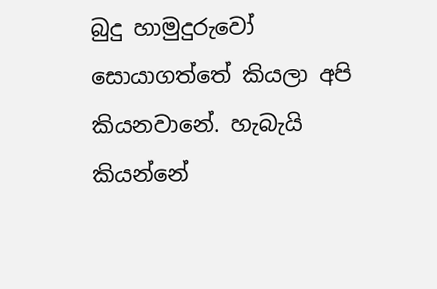බුදු හාමුදුරුවෝ සොයාගත්තේ කියලා අපි කියනවානේ. හැබැයි කියන්නේ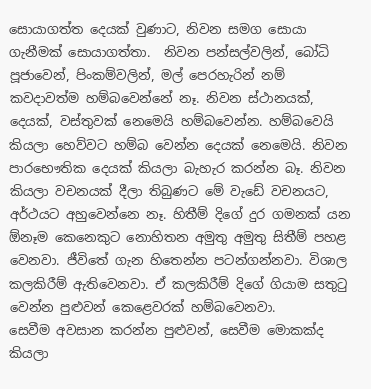සොයාගත්ත දෙයක් වුණාට, නිවන සමග සොයා ගැනීමක් සොයාගත්තා.  නිවන පන්සල්වලින්, බෝධි පූජාවෙන්, පිංකම්වලින්, මල් පෙරහැරින් නම් කවදාවත්ම හම්බවෙන්නේ නෑ. නිවන ස්ථානයක්, දෙයක්, වස්තුවක් නෙමෙයි හම්බවෙන්න. හම්බවෙයි කියලා හෙව්වට හම්බ වෙන්න දෙයක් නෙමෙයි. නිවන පාරභෞතික දෙයක් කියලා බැහැර කරන්න බෑ. නිවන කියලා වචනයක් දීලා තිබුණට මේ වැඩේ වචනයට, අර්ථයට අහුවෙන්නෙ නෑ. හිතීම් දිගේ දුර ගමනක් යන ඕනෑම කෙනෙකුට නොහිතන අමුතු අමුතු සිතීම් පහළ වෙනවා. ජීවිතේ ගැන හිතෙන්න පටන්ගන්නවා. විශාල කලකිරීම් ඇතිවෙනවා. ඒ කලකිරීම් දිගේ ගියාම සතුටු වෙන්න පුළුවන් කෙළෙවරක් හම්බවෙනවා.
සෙවීම අවසාන කරන්න පුළුවන්, සෙවීම මොකක්ද කියලා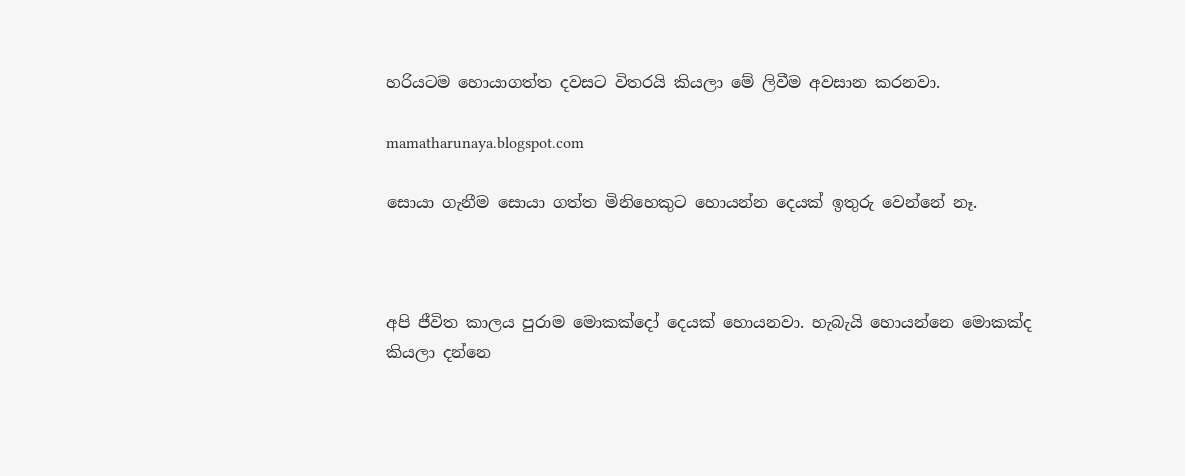හරියටම හොයාගත්ත දවසට විතරයි කියලා මේ ලිවීම අවසාන කරනවා.

mamatharunaya.blogspot.com

සොයා ගැනීම සොයා ගත්ත මිනිහෙකුට හොයන්න දෙයක් ඉතුරු වෙන්නේ නෑ.



අපි ජීවිත කාලය පුරාම මොකක්දෝ දෙයක් හොයනවා. හැබැයි හොයන්නෙ මොකක්ද කියලා දන්නෙ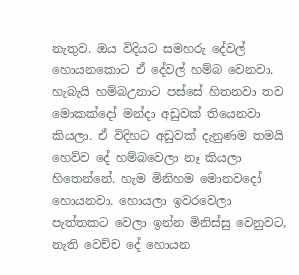නැතුව. ඔය විදියට සමහරු දේවල් හොයනකොට ඒ දේවල් හම්බ වෙනවා. හැබැයි හම්බඋනාට පස්සේ හිතනවා තව මොකක්දෝ මන්දා අඩුවක් තියෙනවා කියලා. ඒ විදිහට අඩුවක් දැනුණම තමයි හෙව්ව දේ හම්බවෙලා නෑ කියලා හිතෙන්නේ. හැම මිනිහම මොනවදෝ හොයනවා. හොයලා ඉවරවෙලා පැත්තකට වෙලා ඉන්න මිනිස්සු වෙනුවට, නැති වෙච්ච දේ හොයන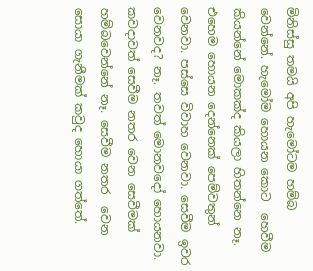මිනිස්සු තමයි අපි හැමෝටම හම්බ වෙන්නේ. හැමෝම හොයන කොට  හෙවීම කියන්නේ මොකක්ද කියලා හිතන්නෙ නෑ. එහෙම හොයන දෙන්නෙක් පෙම්වතුන් වෙනවා. පස්සෙ විවාහ වෙනවා. සෙවීම ඉවර වෙනවද? නෑ. තවත් මොනවදෝ හොයනවා. කවදාවත් සෙවීම නතර වෙන සෙවීමක් හම්බවෙන්නේ නෑ. සෙවීම නතර  වෙන සොයා ගැනීමක් කවුද හොයා ගත්තේ.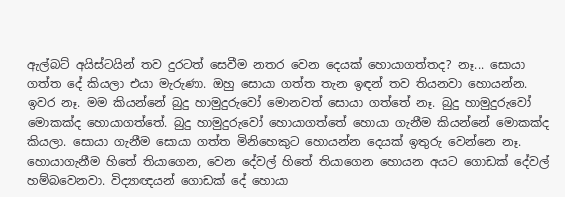ඇල්බට් අයිස්ටයින් තව දුරටත් සෙවීම නතර වෙන දෙයක් හොයාගත්තද? නෑ... සොයා ගත්ත දේ කියලා එයා මැරුණා. ඔහු සොයා ගත්ත තැන ඉඳන් තව තියනවා හොයන්න. ඉවර නෑ. මම කියන්නේ බුදු හාමුදුරුවෝ මොනවත් සොයා ගත්තේ නෑ. බුදු හාමුදුරුවෝ මොකක්ද හොයාගත්තේ. බුදු හාමුදුරුවෝ හොයාගත්තේ හොයා ගැනීම කියන්නේ මොකක්ද කියලා. සොයා ගැනීම සොයා ගත්ත මිනිහෙකුට හොයන්න දෙයක් ඉතුරු වෙන්නෙ නෑ. හොයාගැනීම හිතේ තියාගෙන, වෙන දේවල් හිතේ තියාගෙන හොයන අයට ගොඩක් දේවල් හම්බවෙනවා. විද්‍යාඥයන් ගොඩක් දේ හොයා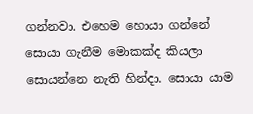ගන්නවා. එහෙම හොයා ගන්නේ සොයා ගැනීම මොකක්ද කියලා සොයන්නෙ නැති හින්දා. සොයා යාම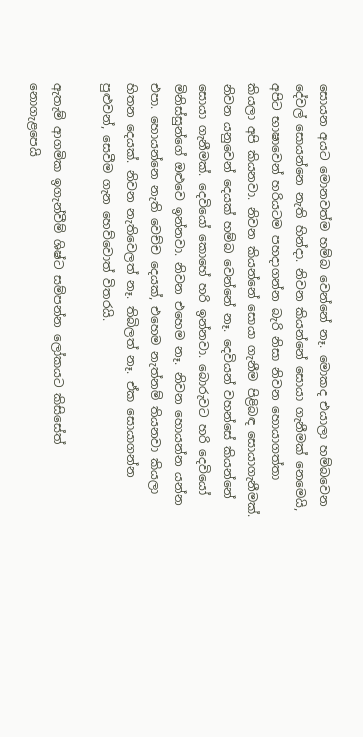සොයන අයට මොනවත්ම හම්බ වෙන්නේ නෑ. මොකද එයාලා හම්බවෙන දේවල් සොයන්නෙ නැති හින්දා. නිවන කියන්නේ සොයා ගැනීමක් නෙමෙයි, අපිට භාෂාවෙන් හරියටම පහදාගන්න බැරි නිසා නිවන හොයාගත්තා කියලා අපි කියනවා. නිවන කියන්නේ සොයා ගැනීම පිළිබඳ සොයාගැනීමක්. නිවන යනුවෙන් දෙයක් හම්බ වෙන්නේ නෑ. දෙවියන් වහන්සේ කියන්නේ සොයා ගැනීමක්. දෙවියෝ කොහේ හරි ඉන්නවා. බොරුවට හරි දෙවියෝ මිනිස්සුන්ගේ ඔළුවෙ ඉන්නවා. නිවන එහෙම නෑ. නිවන හොයන්න යන්න එපා. හොයන්නෙ නැති වෙච්ච දෙයක්, එහෙම නැත්නම් තියනවා කියලා හිතන දෙයක්. නිවන නැතිවෙලත් නෑ. තිබිලත් නෑ. ඒක සොයාගන්න පුළුවන්, සෙවීම ගැන හෙව්වොත් විතරයි.

ඇතැම් ආගමික ඉගැන්වීම් ශිෂ්ට සම්පන්න ලෝකයට කිසිසේත් නොගැළපෙයි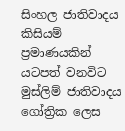සිංහල ජාතිවාදය කිසියම් ප්‍රමාණයකින් යටපත් වනවිට මුස්ලිම් ජාතිවාදය ගෝත්‍රික ලෙස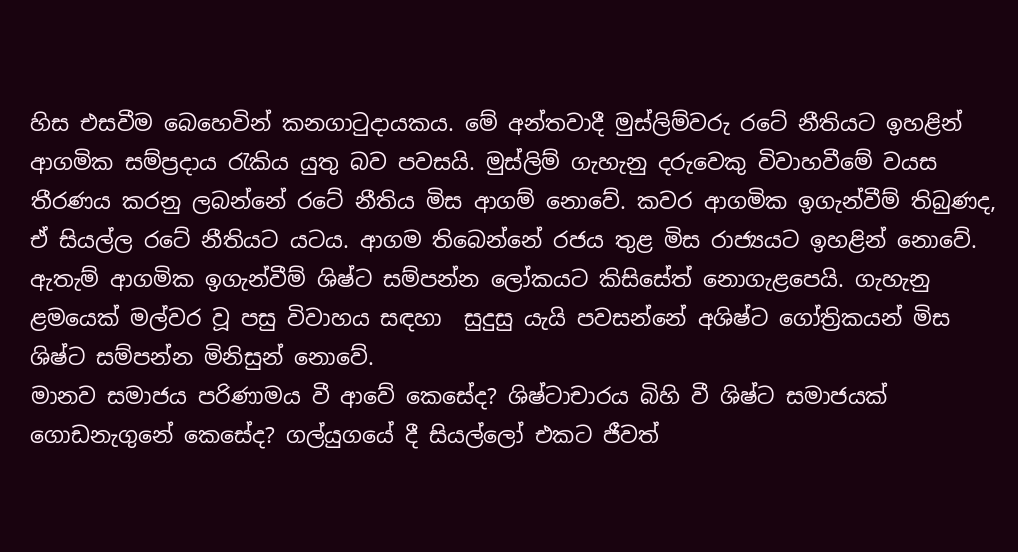හිස එසවීම බෙහෙවින් කනගාටුදායකය. මේ අන්තවාදී මුස්ලිම්වරු රටේ නීතියට ඉහළින් ආගමික සම්ප්‍රදාය රැකිය යුතු බව පවසයි. මුස්ලිම් ගැහැනු දරුවෙකු විවාහවීමේ වයස තීරණය කරනු ලබන්නේ රටේ නීතිය මිස ආගම් නොවේ. කවර ආගමික ඉගැන්වීම් තිබුණද, ඒ සියල්ල රටේ නීතියට යටය. ආගම තිබෙන්නේ රජය තුළ මිස රාජ්‍යයට ඉහළින් නොවේ. ඇතැම් ආගමික ඉගැන්වීම් ශිෂ්ට සම්පන්න ලෝකයට කිසිසේත් නොගැළපෙයි. ගැහැනු ළමයෙක් මල්වර වූ පසු විවාහය සඳහා  සුදුසු යැයි පවසන්නේ අශිෂ්ට ගෝත්‍රිකයන් මිස ශිෂ්ට සම්පන්න මිනිසුන් නොවේ.
මානව සමාජය පරිණාමය වී ආවේ කෙසේද? ශිෂ්ටාචාරය බිහි වී ශිෂ්ට සමාජයක් ගොඩනැගුනේ කෙසේද? ගල්යුගයේ දී සියල්ලෝ එකට ජීවත්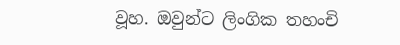වූහ. ඔවුන්ට ලිංගික තහංචි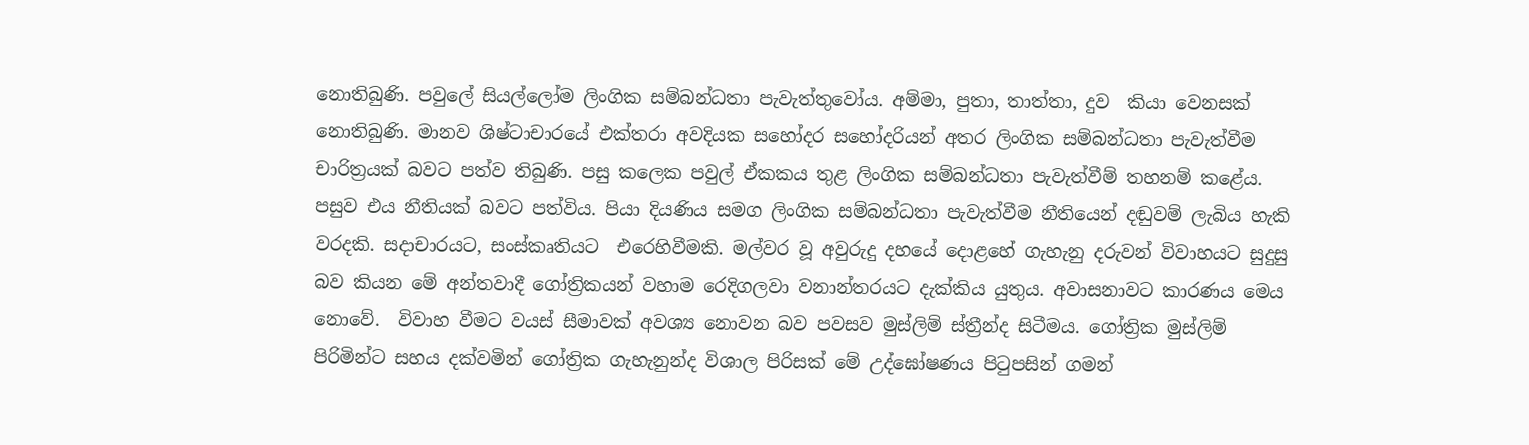නොතිබුණි. පවුලේ සියල්ලෝම ලිංගික සම්බන්ධතා පැවැත්තුවෝය. අම්මා, පුතා, තාත්තා, දුව  කියා වෙනසක් නොතිබුණි. මානව ශිෂ්ටාචාරයේ එක්තරා අවදියක සහෝදර සහෝදරියන් අතර ලිංගික සම්බන්ධතා පැවැත්වීම චාරිත්‍රයක් බවට පත්ව තිබුණි. පසු කලෙක පවුල් ඒකකය තුළ ලිංගික සම්බන්ධතා පැවැත්වීම් තහනම් කළේය. පසුව එය නීතියක් බවට පත්විය. පියා දියණිය සමග ලිංගික සම්බන්ධතා පැවැත්වීම නීතියෙන් දඬුවම් ලැබිය හැකි වරදකි. සදාචාරයට, සංස්කෘතියට  එරෙහිවීමකි. මල්වර වූ අවුරුදු දහයේ දොළහේ ගැහැනු දරුවන් විවාහයට සුදුසු බව කියන මේ අන්තවාදී ගෝත්‍රිකයන් වහාම රෙදිගලවා වනාන්තරයට දැක්කිය යුතුය. අවාසනාවට කාරණය මෙය නොවේ.  විවාහ වීමට වයස් සීමාවක් අවශ්‍ය නොවන බව පවසව මුස්ලිම් ස්ත්‍රීන්ද සිටීමය. ගෝත්‍රික මුස්ලිම් පිරිමින්ට සහය දක්වමින් ගෝත්‍රික ගැහැනුන්ද විශාල පිරිසක් මේ උද්ඝෝෂණය පිටුපසින් ගමන්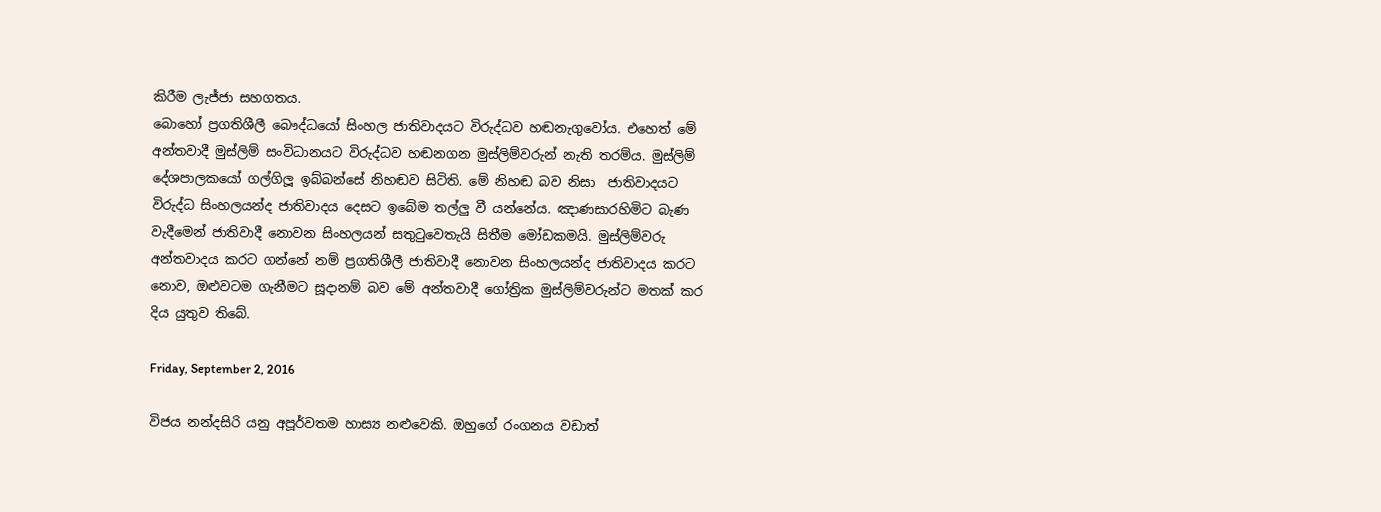කිරීම ලැජ්ජා සහගතය.
බොහෝ ප්‍රගතිශීලී බෞද්ධයෝ සිංහල ජාතිවාදයට විරුද්ධව හඬනැගුවෝය. එහෙත් මේ අන්තවාදී මුස්ලිම් සංවිධානයට විරුද්ධව හඬනගන මුස්ලිම්වරුන් නැති තරම්ය. මුස්ලිම් දේශපාලකයෝ ගල්ගිලූ ඉබ්බන්සේ නිහඬව සිටිති. මේ නිහඬ බව නිසා  ජාතිවාදයට විරුද්ධ සිංහලයන්ද ජාතිවාදය දෙසට ඉබේම තල්ලු වී යන්නේය. ඤාණසාරහිමිට බැණ වැදීමෙන් ජාතිවාදී නොවන සිංහලයන් සතුටුවෙතැයි සිතීම මෝඩකමයි. මුස්ලිම්වරු අන්තවාදය කරට ගන්නේ නම් ප්‍රගතිශීලී ජාතිවාදී නොවන සිංහලයන්ද ජාතිවාදය කරට නොව, ඔළුවටම ගැනීමට සූදානම් බව මේ අන්තවාදී ගෝත්‍රික මුස්ලිම්වරුන්ට මතක් කර දිය යුතුව තිබේ.

Friday, September 2, 2016

විජය නන්දසිරි යනු අපූර්වතම හාස්‍ය නළුවෙකි. ඔහුගේ රංගනය වඩාත්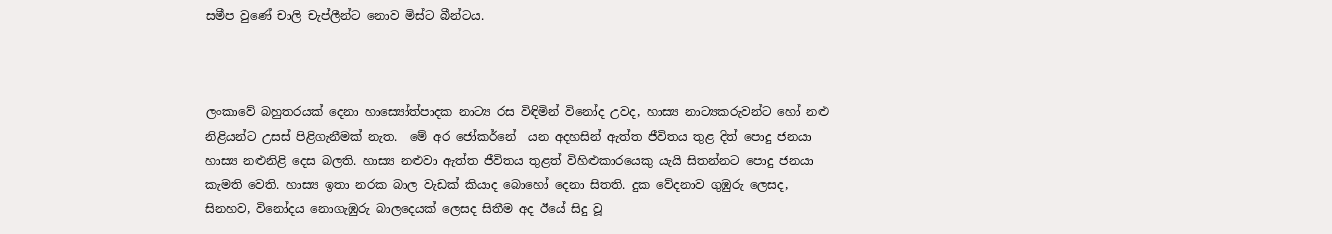සමීප වුණේ චාලි චැප්ලීන්ට නොව මිස්ට බීන්ටය.



ලංකාවේ බහුතරයක් දෙනා හාස්‍යෝත්පාදක නාට්‍ය රස විඳිමින් විනෝද උවද, හාස්‍ය නාට්‍යකරුවන්ට හෝ නළු නිළියන්ට උසස් පිළිගැනීමක් නැත.  මේ අර ජෝකර්නේ  යන අදහසින් ඇත්ත ජීවිතය තුළ දිත් පොදු ජනයා හාස්‍ය නළුනිළි දෙස බලති. හාස්‍ය නළුවා ඇත්ත ජීවිතය තුළත් විහිළුකාරයෙකු යැයි සිතන්නට පොදු ජනයා කැමති වෙති. හාස්‍ය ඉතා නරක බාල වැඩක් කියාද බොහෝ දෙනා සිතති. දුක වේදනාව ගුඹුරු ලෙසද, සිනහව, විනෝදය නොගැඹුරු බාලදෙයක් ලෙසද සිතීම අද ඊයේ සිදු වූ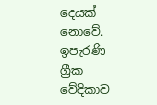දෙයක් නොවේ. ඉපැරණි ග්‍රීක වේදිකාව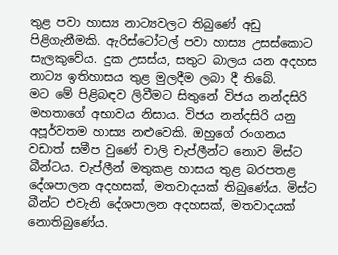තුළ පවා හාස්‍ය නාට්‍යවලට තිබුණේ අඩු පිළිගැනීමකි. ඇරිස්ටෝටල් පවා හාස්‍ය උසස්කොට සැලකුවේය. දුක උසස්ය, සතුට බාලය යන අදහස නාට්‍ය ඉතිහාසය තුළ මුලදීම ලබා දී තිබේ.
මට මේ පිළිබඳව ලිවීමට සිතුනේ විජය නන්දසිරි මහතාගේ අභාවය නිසාය. විජය නන්දසිරි යනු අපූර්වතම හාස්‍ය නළුවෙකි. ඔහුගේ රංගනය වඩාත් සමීප වුණේ චාලි චැප්ලීන්ට නොව මිස්ට බීන්ටය. චැප්ලීන් මතුකළ හාසය තුළ බරපතළ දේශපාලන අදහසක්, මතවාදයක් තිබුණේය. මිස්ට බීන්ට එවැනි දේශපාලන අදහසක්, මතවාදයක් නොතිබුණේය.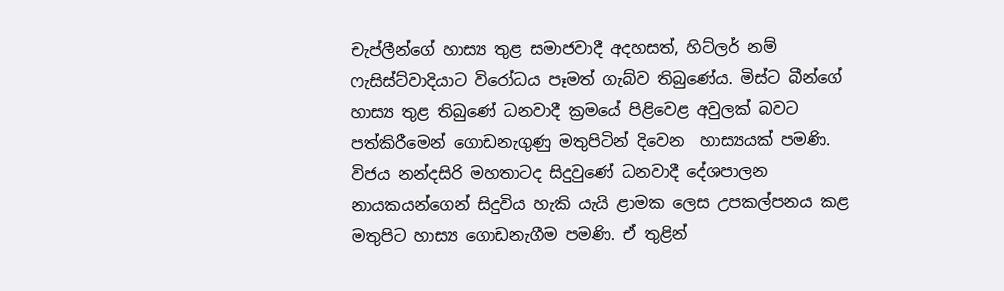චැප්ලීන්ගේ හාස්‍ය තුළ සමාජවාදී අදහසත්, හිට්ලර් නම් ෆැසිස්ට්වාදියාට විරෝධය පෑමත් ගැබ්ව තිබුණේය. මිස්ට බීන්ගේ හාස්‍ය තුළ තිබුණේ ධනවාදී ක්‍රමයේ පිළිවෙළ අවුලක් බවට පත්කිරීමෙන් ගොඩනැගුණු මතුපිටින් දිවෙන  හාස්‍යයක් පමණි. විජය නන්දසිරි මහතාටද සිදුවුණේ ධනවාදී දේශපාලන නායකයන්ගෙන් සිදුවිය හැකි යැයි ළාමක ලෙස උපකල්පනය කළ මතුපිට හාස්‍ය ගොඩනැගීම පමණි. ඒ තුළින්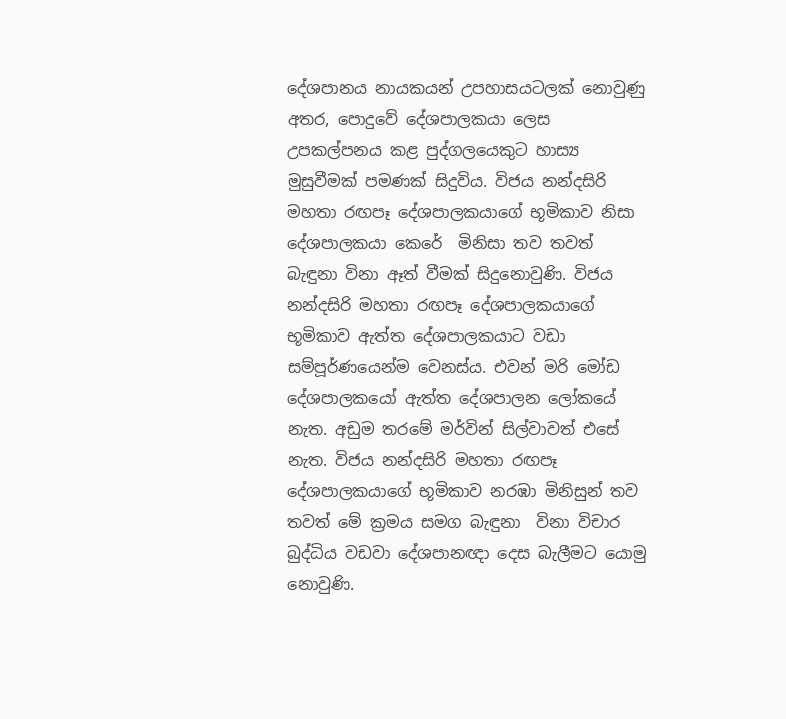දේශපානය නායකයන් උපහාසයටලක් නොවුණු අතර, පොදුවේ දේශපාලකයා ලෙස උපකල්පනය කළ පුද්ගලයෙකුට හාස්‍ය මුසුවීමක් පමණක් සිදුවිය. විජය නන්දසිරි මහතා රඟපෑ දේශපාලකයාගේ භූමිකාව නිසා දේශපාලකයා කෙරේ  මිනිසා තව තවත් බැඳුනා විනා ඈත් වීමක් සිදුනොවුණි. විජය නන්දසිරි මහතා රඟපෑ දේශපාලකයාගේ භූමිකාව ඇත්ත දේශපාලකයාට වඩා සම්පූර්ණයෙන්ම වෙනස්ය. එවන් මරි මෝඩ දේශපාලකයෝ ඇත්ත දේශපාලන ලෝකයේ නැත. අඩුම තරමේ මර්වින් සිල්වාවත් එසේ නැත. විජය නන්දසිරි මහතා රඟපෑ දේශපාලකයාගේ භූමිකාව නරඹා මිනිසුන් තව තවත් මේ ක්‍රමය සමග බැඳුනා  විනා විචාර බුද්ධිය වඩවා දේශපානඥා දෙස බැලීමට යොමු නොවුණි.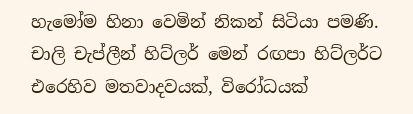හැමෝම හිනා වෙමින් නිකන් සිටියා පමණි. චාලි චැප්ලීන් හිට්ලර් මෙන් රඟපා හිට්ලර්ට එරෙහිව මතවාදවයක්, විරෝධයක්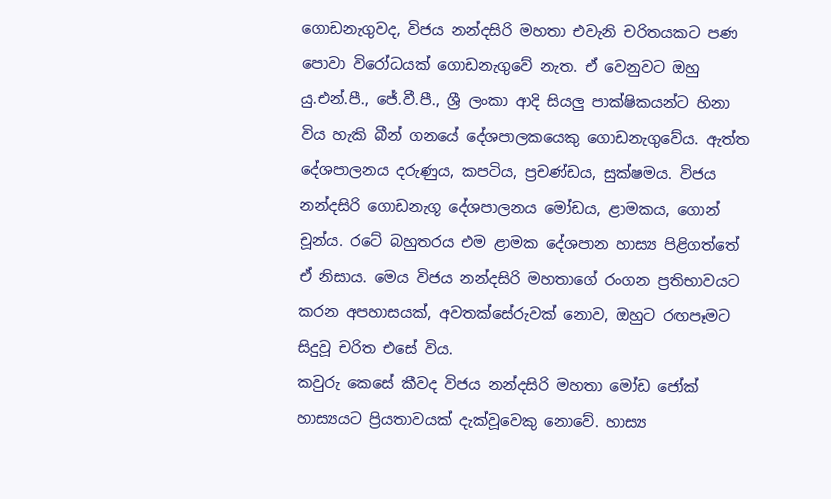ගොඩනැගුවද, විජය නන්දසිරි මහතා එවැනි චරිතයකට පණ පොවා විරෝධයක් ගොඩනැගුවේ නැත. ඒ වෙනුවට ඔහු යු.එන්.පී., ජේ.වී.පී., ශ්‍රී ලංකා ආදි සියලු පාක්ෂිකයන්ට හිනා විය හැකි බීන් ගනයේ දේශපාලකයෙකු ගොඩනැගුවේය. ඇත්ත දේශපාලනය දරුණුය, කපටිය, ප්‍රචණ්ඩය, සුක්ෂමය. විජය නන්දසිරි ගොඩනැගූ දේශපාලනය මෝඩය, ළාමකය, ගොන් චූන්ය. රටේ බහුතරය එම ළාමක දේශපාන හාස්‍ය පිළිගත්තේ ඒ නිසාය. මෙය විජය නන්දසිරි මහතාගේ රංගන ප්‍රතිභාවයට කරන අපහාසයක්, අවතක්සේරුවක් නොව, ඔහුට රඟපෑමට සිදුවූ චරිත එසේ විය.
කවුරු කෙසේ කීවද විජය නන්දසිරි මහතා මෝඩ ජෝක් හාස්‍යයට ප්‍රියතාවයක් දැක්වූවෙකු නොවේ. හාස්‍ය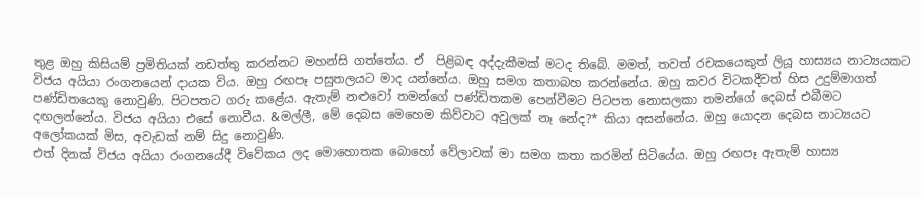තුළ ඔහු කිසියම් ප්‍රමිතියක් නඩත්තු කරන්නට මහන්සි ගත්තේය. ඒ  පිළිබඳ අද්දැකීමක් මටද තිබේ. මමත්, තවත් රචකයෙකුත් ලියූ හාස්‍යය නාට්‍යයකට විජය අයියා රංගනයෙන් දායක විය. ඔහු රඟපෑ පසුතලයට මාද යන්නේය. ඔහු සමග කතාබහ කරන්නේය. ඔහු කවර විටකදීවත් හිස උදුම්මාගත් පණ්ඩිතයෙකු නොවුණි. පිටපතට ගරු කළේය. ඇතැම් නළුවෝ තමන්ගේ පණ්ඩිතකම පෙන්වීමට පිටපත නොසලකා තමන්ගේ දෙබස් එබීමට දඟලන්නේය. විජය අයියා එසේ නොවීය. &මල්ලී, මේ දෙබස මෙහෙම කිව්වාට අවුලක් නෑ නේද?* කියා අසන්නේය. ඔහු යොදන දෙබස නාට්‍යයට අලෝකයක් මිස, අවැඩක් නම් සිදු නොවුණි.
එත් දිනක් විජය අයියා රංගනයේදී විවේකය ලද මොහොතක බොහෝ වේලාවක් මා සමග කතා කරමින් සිටියේය. ඔහු රඟපෑ ඇතැම් හාස්‍ය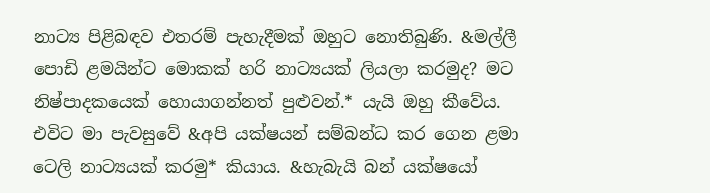නාට්‍ය පිළිබඳව එතරම් පැහැදීමක් ඔහුට නොතිබුණි. &මල්ලී පොඩි ළමයින්ට මොකක් හරි නාට්‍යයක් ලියලා කරමුද? මට නිෂ්පාදකයෙක් හොයාගන්නත් පුළුවන්.* යැයි ඔහු කීවේය. එවිට මා පැවසුවේ &අපි යක්ෂයන් සම්බන්ධ කර ගෙන ළමා ටෙලි නාට්‍යයක් කරමු* කියාය. &හැබැයි බන් යක්ෂයෝ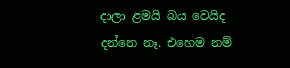දාලා ළමයි බය වෙයිද දන්නෙ නෑ. එහෙම නම්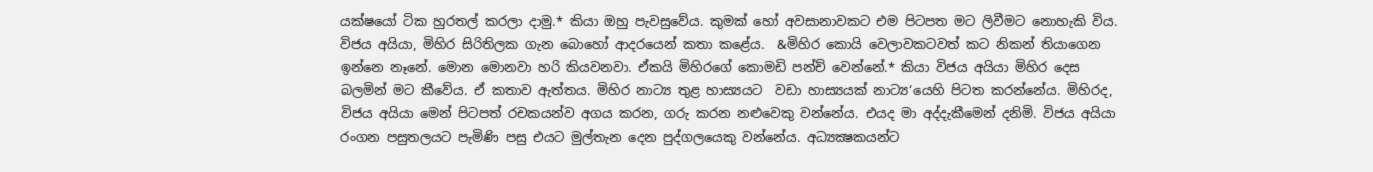යක්ෂයෝ ටික හුරතල් කරලා දාමු.* කියා ඔහු පැවසුවේය. කුමක් හෝ අවසානාවකට එම පිටපත මට ලිවීමට නොහැකි විය. විජය අයියා, මිහිර සිරිතිලක ගැන බොහෝ ආදරයෙන් කතා කළේය.  &මිහිර කොයි වෙලාවකටවත් කට නිකන් තියාගෙන ඉන්නෙ නෑනේ. මොන මොනවා හරි කියවනවා. ඒකයි මිහිරගේ කොමඩි පන්ච් වෙන්නේ.* කියා විජය අයියා මිහිර දෙස බලමින් මට කීවේය. ඒ කතාව ඇත්තය. මිහිර නාට්‍ය තුළ හාස්‍යයට  වඩා හාස්‍යයක් නාට්‍ය‘යෙහි පිටත කරන්නේය. මිහිරද, විජය අයියා මෙන් පිටපත් රචකයන්ව අගය කරන, ගරු කරන නළුවෙකු වන්නේය. එයද මා අද්දැකීමෙන් දනිමි. විජය අයියා රංගන පසුතලයට පැමිණි පසු එයට මුල්තැන දෙන පුද්ගලයෙකු වන්නේය. අධ්‍යක්‍ෂකයන්ට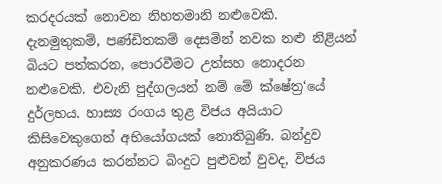කරදරයක් නොවන නිහතමානි නළුවෙකි. දැනමුතුකම්, පණ්ඩිතකම් දෙසමින් නවක නළු නිළියන් බියට පත්කරන, පොරවීමට උත්සහ නොදරන නළුවෙකි. එවැනි පුද්ගලයන් නම් මේ ක්ෂේත්‍ර‘යේ දුර්ලභය. හාස්‍ය රංගය තුළ විජය අයියාට කිසිවෙකුගෙන් අභියෝගයක් නොතිබුණි. බන්දුව අනුකරණය කරන්නට බිංදුට පුළුවන් වුවද, විජය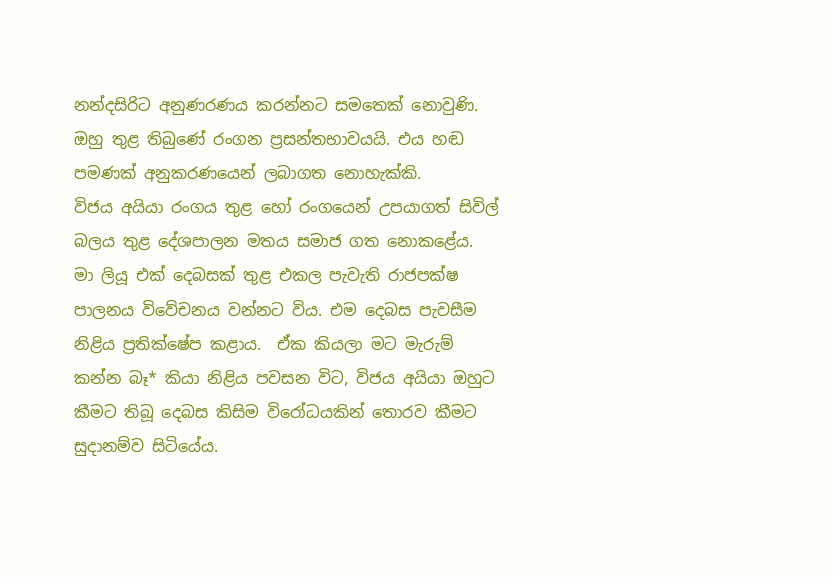නන්දසිරිට අනුණරණය කරන්නට සමතෙක් නොවුණි. ඔහු තුළ තිබුණේ රංගන ප්‍රසන්තභාවයයි. එය හඬ පමණක් අනුකරණයෙන් ලබාගත නොහැක්කි.
විජය අයියා රංගය තුළ හෝ රංගයෙන් උපයාගත් සිවිල් බලය තුළ දේශපාලන මතය සමාජ ගත නොකළේය.
මා ලියූ එක් දෙබසක් තුළ එකල පැවැති රාජපක්ෂ පාලනය විවේචනය වන්නට විය. එම දෙබස පැවසීම නිළිය ප්‍රතික්ෂේප කළාය.  ඒක කියලා මට මැරුම් කන්න බෑ* කියා නිළිය පවසන විට, විජය අයියා ඔහුට කීමට තිබූ දෙබස කිසිම විරෝධයකින් තොරව කීමට සුදානම්ව සිටියේය.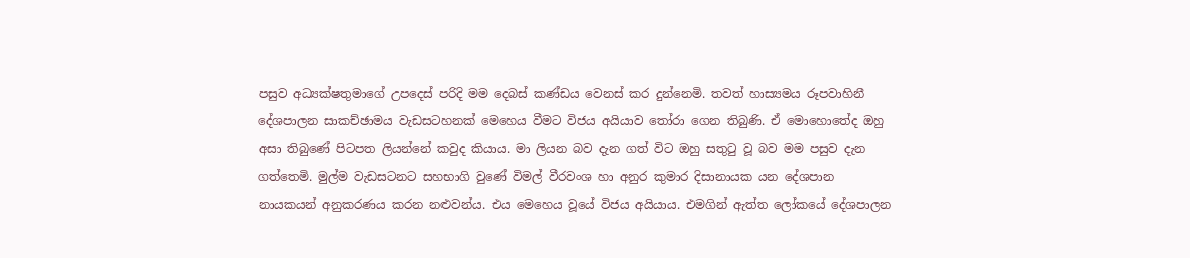පසුව අධ්‍යක්ෂතුමාගේ උපදෙස් පරිදි මම දෙබස් කණ්ඩය වෙනස් කර දුන්නෙමි. තවත් හාස්‍යමය රූපවාහිනී දේශපාලන සාකච්ඡාමය වැඩසටහනක් මෙහෙය වීමට විජය අයියාව තෝරා ගෙන තිබුණි. ඒ මොහොතේද ඔහු අසා තිබුණේ පිටපත ලියන්නේ කවුද කියාය. මා ලියන බව දැන ගත් විට ඔහු සතුටු වූ බව මම පසුව දැන ගත්තෙමි. මුල්ම වැඩසටනට සහභාගි වුණේ විමල් වීරවංශ හා අනුර කුමාර දිසානායක යන දේශපාන නායකයන් අනුකරණය කරන නළුවන්ය. එය මෙහෙය වූයේ විජය අයියාය. එමගින් ඇත්ත ලෝකයේ දේශපාලන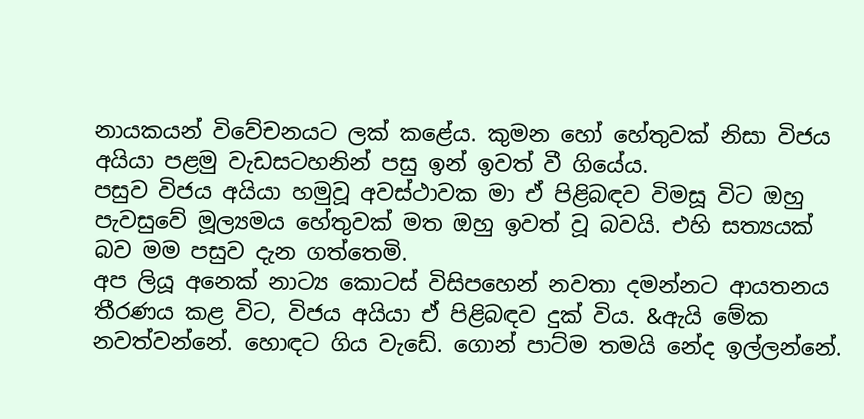නායකයන් විවේචනයට ලක් කළේය. කුමන හෝ හේතුවක් නිසා විජය අයියා පළමු වැඩසටහනින් පසු ඉන් ඉවත් වී ගියේය.
පසුව විජය අයියා හමුවූ අවස්ථාවක මා ඒ පිළිබඳව විමසූ විට ඔහු පැවසුවේ මූල්‍යමය හේතුවක් මත ඔහු ඉවත් වූ බවයි. එහි සත්‍යයක් බව මම පසුව දැන ගත්තෙමි.
අප ලියූ අනෙක් නාට්‍ය කොටස් විසිපහෙන් නවතා දමන්නට ආයතනය තීරණය කළ විට, විජය අයියා ඒ පිළිබඳව දුක් විය. &ඇයි මේක නවත්වන්නේ. හොඳට ගිය වැඩේ. ගොන් පාට්ම තමයි නේද ඉල්ලන්නේ.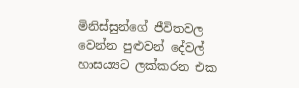මිනිස්සුන්ගේ ජීවිතවල වෙන්න පුළුවන් දේවල් හාසය්‍යට ලක්කරන එක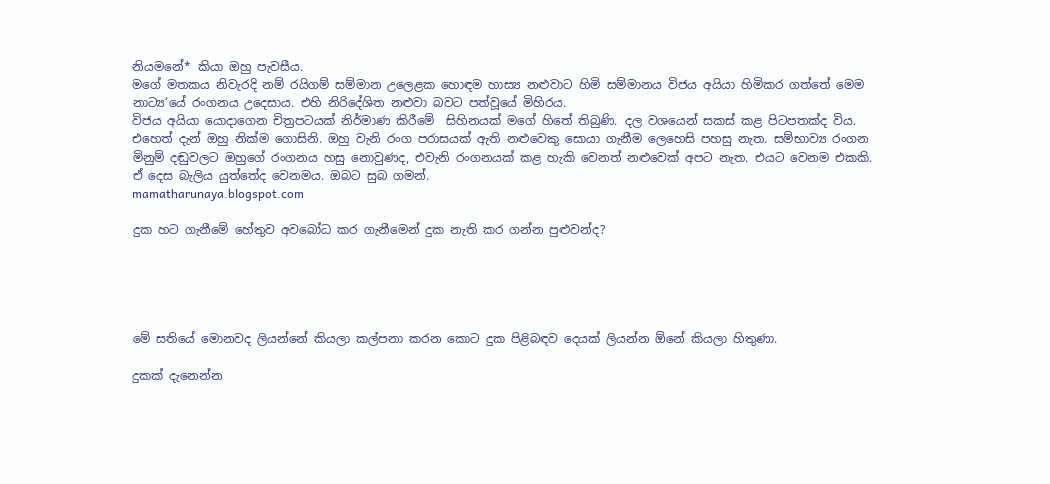නියමනේ* කියා ඔහු පැවසීය.
මගේ මතකය නිවැරදි නම් රයිගම් සම්මාන උලෙළක හොඳම හාස්‍ය නළුවාට හිමි සම්මානය විජය අයියා හිමිකර ගත්තේ මෙම නාට්‍ය‘යේ රංගනය උදෙසාය. එහි නිරිදේශිත නළුවා බවට පත්වූයේ මිහිරය.
විජය අයියා යොදාගෙන චිත්‍රපටයක් නිර්මාණ කිරීමේ  සිහිනයක් මගේ හිතේ තිබුණි. දල වශයෙන් සකස් කළ පිටපතක්ද විය. එහෙත් දැන් ඔහු නික්ම ගොසිනි. ඔහු වැනි රංග පරාසයක් ඇති නළුවෙකු සොයා ගැනීම ලෙහෙසි පහසු නැත. සම්භාව්‍ය රංගන මිනුම් දඬුවලට ඔහුගේ රංගනය හසු නොවුණද, එවැනි රංගනයක් කළ හැකි වෙනත් නළුවෙක් අපට නැත. එයට වෙනම එකකි. ඒ දෙස බැලිය යුත්තේද වෙනමය. ඔබට සුබ ගමන්.
mamatharunaya.blogspot.com

දුක හට ගැනීමේ හේතුව අවබෝධ කර ගැනීමෙන් දුක නැති කර ගන්න පුළුවන්ද?





මේ සතියේ මොනවද ලියන්නේ කියලා කල්පනා කරන කොට දුක පිළිබඳව දෙයක් ලියන්න ඕනේ කියලා හිතුණා.

දුකක් දැනෙන්න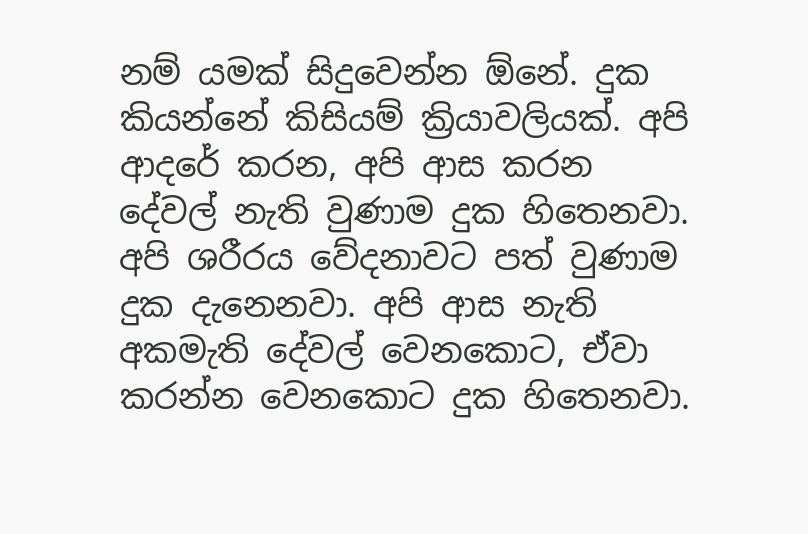නම් යමක් සිදුවෙන්න ඕනේ. දුක කියන්නේ කිසියම් ක්‍රියාවලියක්. අපි ආදරේ කරන, අපි ආස කරන දේවල් නැති වුණාම දුක හිතෙනවා. අපි ශරීරය වේදනාවට පත් වුණාම දුක දැනෙනවා. අපි ආස නැති අකමැති දේවල් වෙනකොට, ඒවා කරන්න වෙනකොට දුක හිතෙනවා.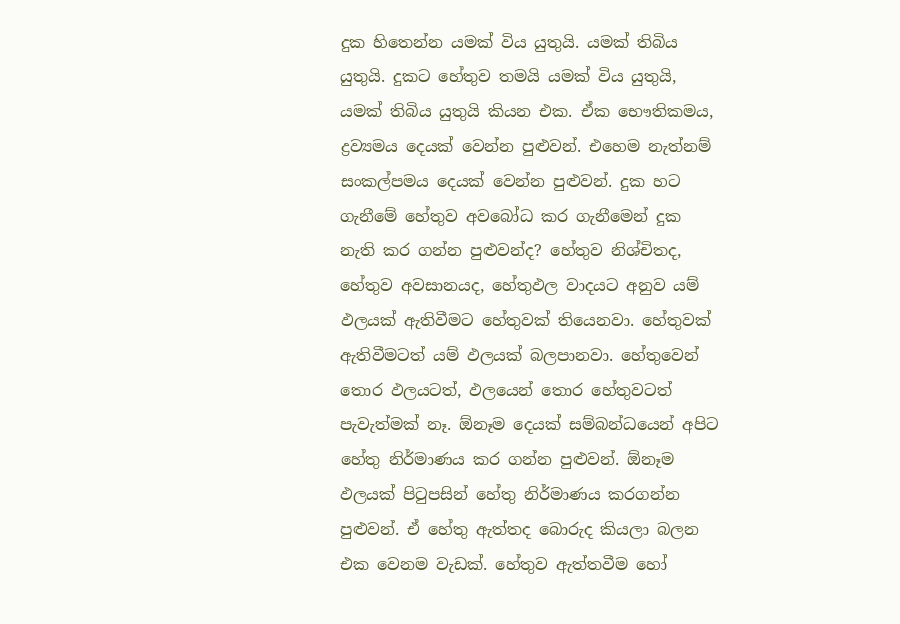දුක හිතෙන්න යමක් විය යුතුයි. යමක් තිබිය යුතුයි. දුකට හේතුව තමයි යමක් විය යුතුයි, යමක් තිබිය යුතුයි කියන එක. ඒක භෞතිකමය, ද්‍රව්‍යමය දෙයක් වෙන්න පුළුවන්. එහෙම නැත්නම් සංකල්පමය දෙයක් වෙන්න පුළුවන්. දුක හට ගැනීමේ හේතුව අවබෝධ කර ගැනීමෙන් දුක නැති කර ගන්න පුළුවන්ද? හේතුව නිශ්චිතද, හේතුව අවසානයද, හේතුඵල වාදයට අනුව යම් ඵලයක් ඇතිවීමට හේතුවක් තියෙනවා. හේතුවක් ඇතිවීමටත් යම් ඵලයක් බලපානවා. හේතුවෙන් තොර ඵලයටත්, ඵලයෙන් තොර හේතුවටත් පැවැත්මක් නෑ. ඕනෑම දෙයක් සම්බන්ධයෙන් අපිට හේතු නිර්මාණය කර ගන්න පුළුවන්. ඕනෑම ඵලයක් පිටුපසින් හේතු නිර්මාණය කරගන්න පුළුවන්. ඒ හේතු ඇත්තද බොරුද කියලා බලන එක වෙනම වැඩක්. හේතුව ඇත්තවීම හෝ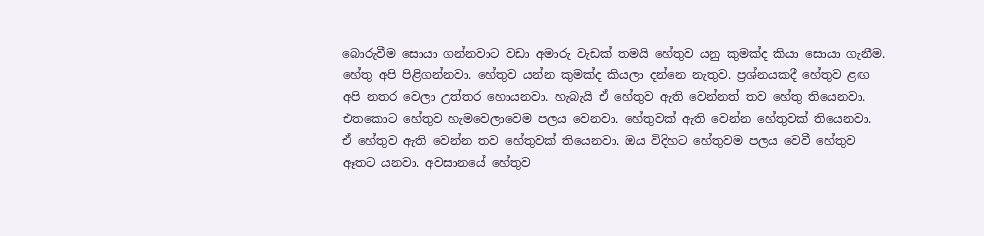බොරුවීම සොයා ගන්නවාට වඩා අමාරු වැඩක් තමයි හේතුව යනු කුමක්ද කියා සොයා ගැනීම. හේතු අපි පිළිගන්නවා. හේතුව යන්න කුමක්ද කියලා දන්නෙ නැතුව. ප්‍රශ්නයකදී හේතුව ළඟ අපි නතර වෙලා උත්තර හොයනවා. හැබැයි ඒ හේතුව ඇති වෙන්නත් තව හේතු තියෙනවා. එතකොට හේතුව හැමවෙලාවෙම පලය වෙනවා. හේතුවක් ඇති වෙන්න හේතුවක් තියෙනවා. ඒ හේතුව ඇති වෙන්න තව හේතුවක් තියෙනවා. ඔය විදිහට හේතුවම පලය වෙවී හේතුව ඈතට යනවා. අවසානයේ හේතුව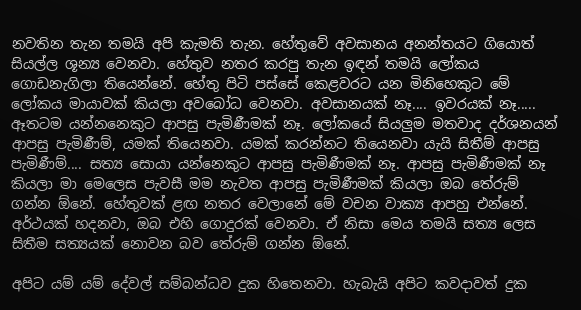නවතින තැන තමයි අපි කැමති තැන. හේතුවේ අවසානය අනන්තයට ගියොත් සියල්ල ශූන්‍ය වෙනවා. හේතුව නතර කරපු තැන ඉඳන් තමයි ලෝකය ගොඩනැගිලා තියෙන්නේ. හේතු පිටි පස්සේ කෙළවරට යන මිනිහෙකුට මේ ලෝකය මායාවක් කියලා අවබෝධ වෙනවා. අවසානයක් නෑ.... ඉවරයක් නෑ..... ඈතටම යන්නනෙකුට ආපසු පැමිණීමක් නෑ. ලෝකයේ සියලුම මතවාද දර්ශනයන් ආපසු පැමිණීම්, යමක් තියෙනවා. යමක් කරන්නට තියෙනවා යැයි සිතීම් ආපසු පැමිණීම්.... සත්‍ය සොයා යන්නෙකුට ආපසු පැමිණීමක් නෑ. ආපසු පැමිණීමක් නෑ කියලා මා මෙලෙස පැවසී මම නැවත ආපසු පැමිණීමක් කියලා ඔබ තේරුම් ගන්න ඕනේ. හේතුවක් ළඟ නතර වෙලානේ මේ වචන වාක්‍ය ආපහු එන්නේ. අර්ථයක් හදනවා, ඔබ එහි ගොදුරක් වෙනවා. ඒ නිසා මෙය තමයි සත්‍ය ලෙස සිතීම සත්‍යයක් නොවන බව තේරුම් ගන්න ඕනේ.

අපිට යම් යම් දේවල් සම්බන්ධව දුක හිතෙනවා. හැබැයි අපිට කවදාවත් දුක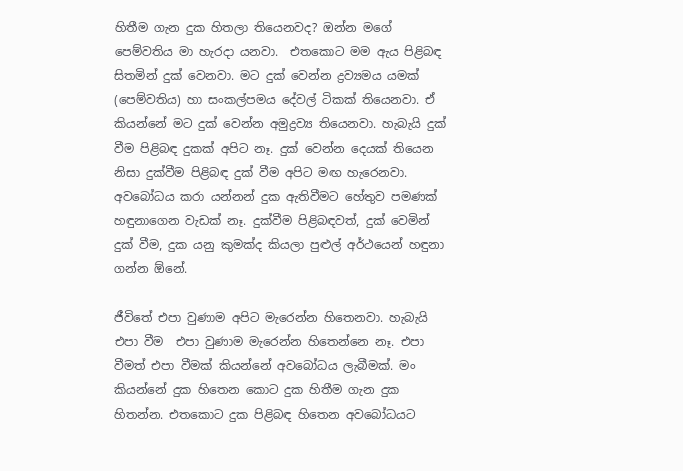හිතීම ගැන දුක හිතලා තියෙනවද? ඔන්න මගේ පෙම්වතිය මා හැරදා යනවා.  එතකොට මම ඇය පිළිබඳ සිතමින් දුක් වෙනවා. මට දුක් වෙන්න ද්‍රව්‍යමය යමක් (පෙම්වතිය) හා සංකල්පමය දේවල් ටිකක් තියෙනවා. ඒ කියන්නේ මට දුක් වෙන්න අමුද්‍රව්‍ය තියෙනවා. හැබැයි දුක් වීම පිළිබඳ දුකක් අපිට නෑ. දුක් වෙන්න දෙයක් තියෙන නිසා දුක්වීම පිළිබඳ දුක් වීම අපිට මඟ හැරෙනවා. අවබෝධය කරා යන්නන් දුක ඇතිවීමට හේතුව පමණක් හඳුනාගෙන වැඩක් නෑ. දුක්වීම පිළිබඳවත්, දුක් වෙමින් දුක් වීම, දුක යනු කුමක්ද කියලා පුළුල් අර්ථයෙන් හඳුනා ගන්න ඕනේ.

ජීවිතේ එපා වුණාම අපිට මැරෙන්න හිතෙනවා. හැබැයි එපා වීම  එපා වුණාම මැරෙන්න හිතෙන්නෙ නෑ. එපා වීමත් එපා වීමක් කියන්නේ අවබෝධය ලැබීමක්. මං කියන්නේ දුක හිතෙන කොට දුක හිතීම ගැන දුක හිතන්න. එතකොට දුක පිළිබඳ හිතෙන අවබෝධයට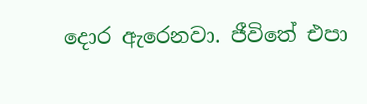දොර ඇරෙනවා. ජීවිතේ එපා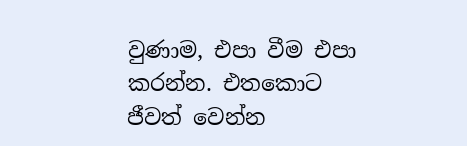වුණාම, එපා වීම එපා කරන්න. එතකොට ජීවත් වෙන්න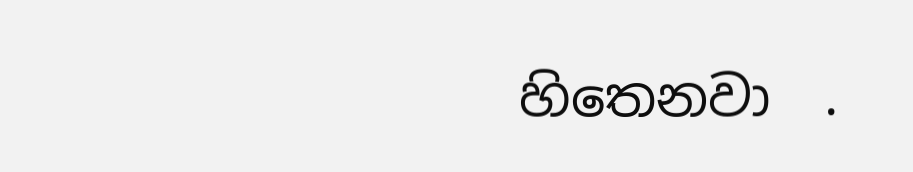හිතෙනවා  .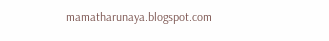mamatharunaya.blogspot.com